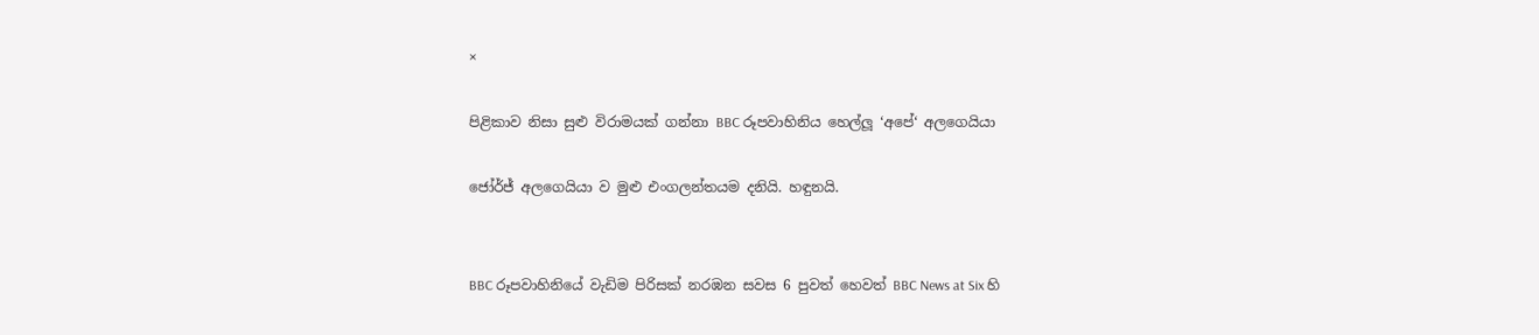×

පිළිකාව නිසා සුළු විරාමයක් ගන්නා BBC රූපවාහිනිය හෙල්ලූ ‘අපේ‘ අලගෙයියා

ජෝර්ජ් අලගෙයියා ව මුළු එංගලන්තයම දනියි. හඳුනයි.


BBC රූපවාහිනියේ වැඩිම පිරිසක් නරඹන සවස 6 පුවත් හෙවත් BBC News at Six හි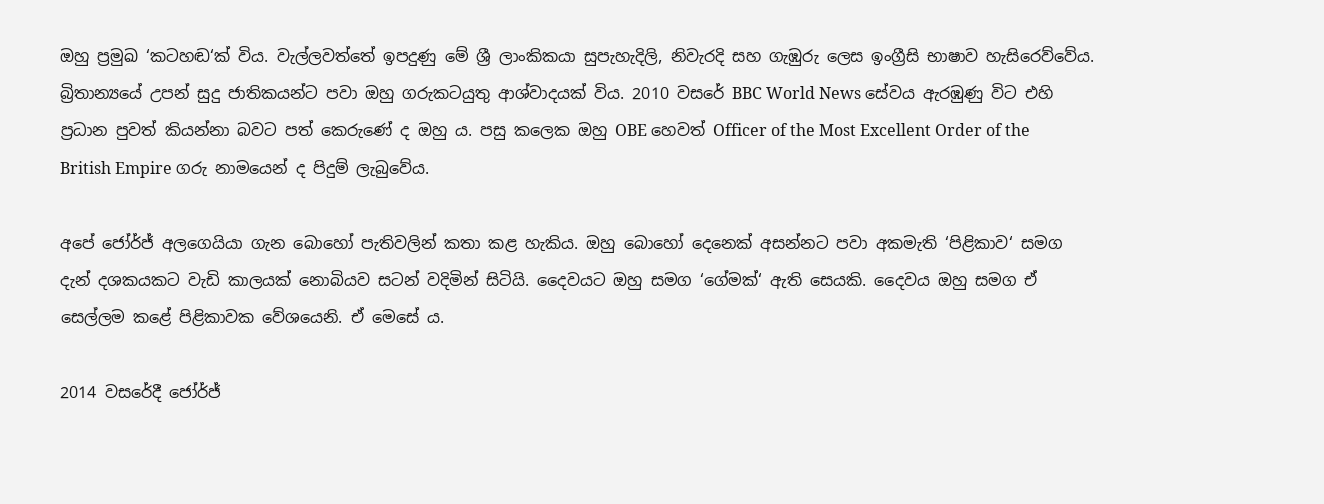ඔහු ප්‍රමුඛ ‘කටහඬ‘ක් විය. වැල්ලවත්තේ ඉපදුණු මේ ශ්‍රී ලාංකිකයා සුපැහැදිලි, නිවැරදි සහ ගැඹුරු ලෙස ඉංග්‍රීසි භාෂාව හැසිරෙව්වේය. බ්‍රිතාන්‍යයේ උපන් සුදු ජාතිකයන්ට පවා ඔහු ගරුකටයුතු ආශ්වාදයක් විය. 2010 වසරේ BBC World News සේවය ඇරඹුණු විට එහි ප්‍රධාන පුවත් කියන්නා බවට පත් කෙරුණේ ද ඔහු ය. පසු කලෙක ඔහු OBE හෙවත් Officer of the Most Excellent Order of the British Empire ගරු නාමයෙන් ද පිදුම් ලැබුවේය.

අපේ ජෝර්ජ් අලගෙයියා ගැන බොහෝ පැතිවලින් කතා කළ හැකිය. ඔහු බොහෝ දෙනෙක් අසන්නට පවා අකමැති ‘පිළිකාව‘ සමග දැන් දශකයකට වැඩි කාලයක් නොබියව සටන් වදිමින් සිටියි. දෛවයට ඔහු සමග ‘ගේමක්‘ ඇති සෙයකි. දෛවය ඔහු සමග ඒ සෙල්ලම කළේ පිළිකාවක වේශයෙනි. ඒ මෙසේ ය.

2014 වසරේදී ජෝර්ජ්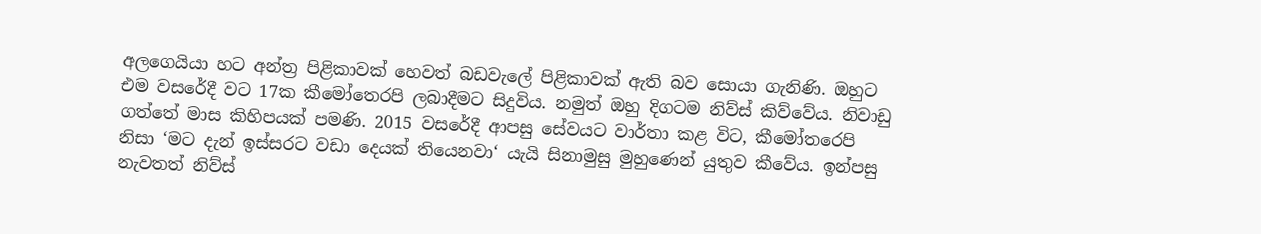අලගෙයියා හට අන්ත්‍ර පිළිකාවක් හෙවත් බඩවැලේ පිළිකාවක් ඇති බව සොයා ගැනිණි. ඔහුට එම වසරේදී වට 17ක කීමෝතෙරපි ලබාදීමට සිදුවිය. නමුත් ඔහු දිගටම නිව්ස් කිව්වේය. නිවාඩු ගත්තේ මාස කිහිපයක් පමණි. 2015 වසරේදී ආපසු සේවයට වාර්තා කළ විට, කීමෝතරෙපි නිසා ‘මට දැන් ඉස්සරට වඩා දෙයක් තියෙනවා‘ යැයි සිනාමුසු මුහුණෙන් යුතුව කීවේය. ඉන්පසු නැවතත් නිව්ස්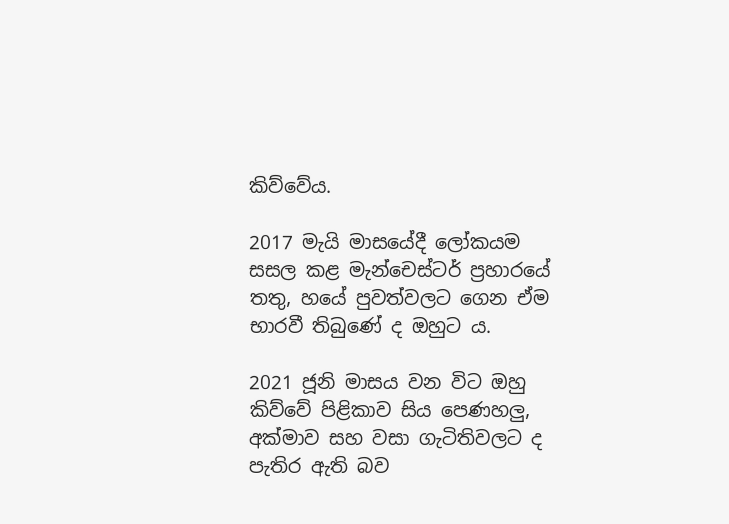කිව්වේය.

2017 මැයි මාසයේදී ලෝකයම සසල කළ මැන්චෙස්ටර් ප්‍රහාරයේ තතු, හයේ පුවත්වලට ගෙන ඒම භාරවී තිබුණේ ද ඔහුට ය.

2021 ජූනි මාසය වන විට ඔහු කිව්වේ පිළිකාව සිය පෙණහලු, අක්මාව සහ වසා ගැටිතිවලට ද පැතිර ඇති බව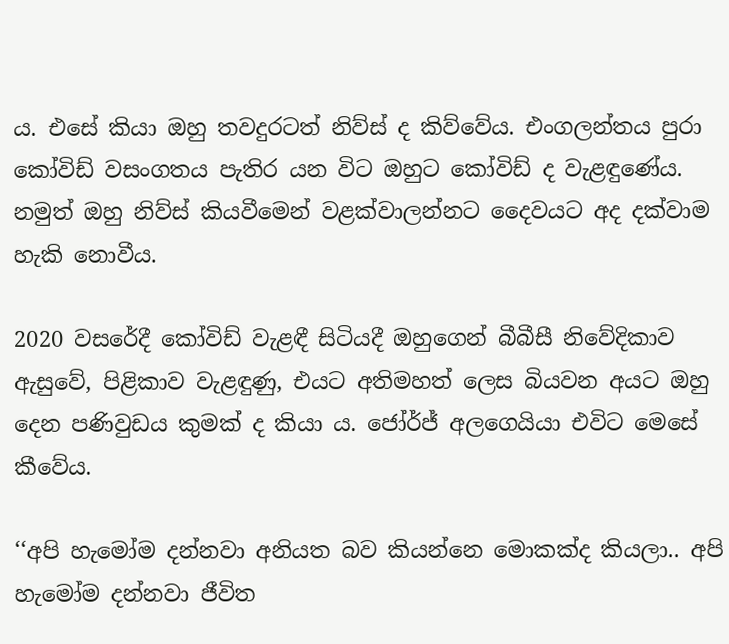ය. එසේ කියා ඔහු තවදුරටත් නිව්ස් ද කිව්වේය. එංගලන්තය පුරා කෝවිඩ් වසංගතය පැතිර යන විට ඔහුට කෝවිඩ් ද වැළඳුණේය. නමුත් ඔහු නිව්ස් කියවීමෙන් වළක්වාලන්නට දෛවයට අද දක්වාම හැකි නොවීය.

2020 වසරේදී කෝවිඩ් වැළඳී සිටියදී ඔහුගෙන් බීබීසී නිවේදිකාව ඇසුවේ, පිළිකාව වැළඳුණු, එයට අතිමහත් ලෙස බියවන අයට ඔහු දෙන පණිවුඩය කුමක් ද කියා ය. ජෝර්ජ් අලගෙයියා එවිට මෙසේ කීවේය.

‘‘අපි හැමෝම දන්නවා අනියත බව කියන්නෙ මොකක්ද කියලා.. අපි හැමෝම දන්නවා ජීවිත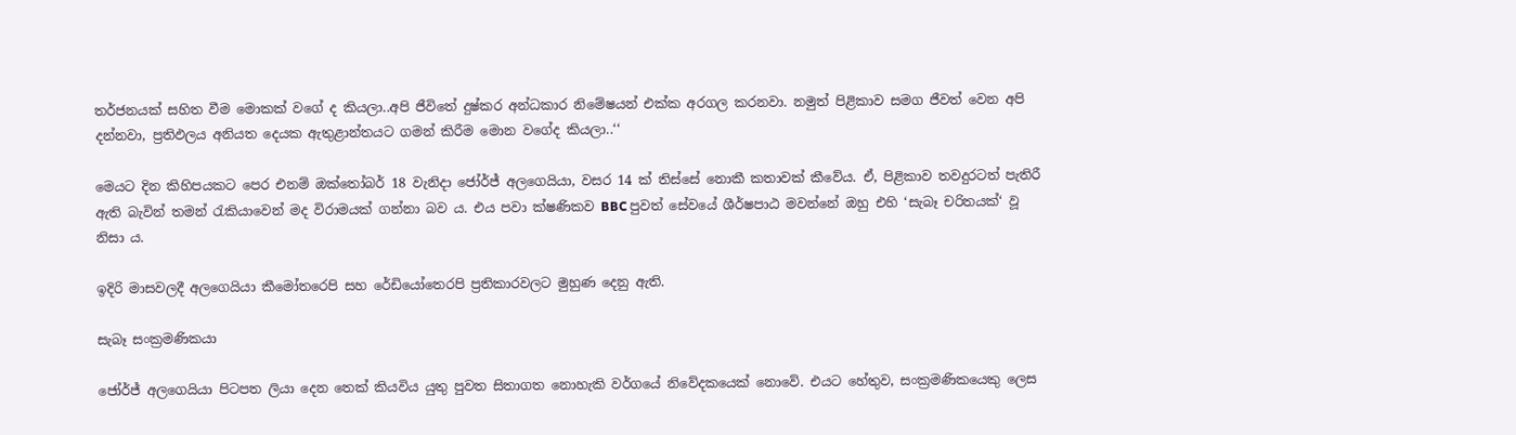තර්ජනයක් සහිත වීම මොකක් වගේ ද කියලා..අපි ජීවිතේ දුෂ්කර අන්ධකාර නිමේෂයන් එක්ක අරගල කරනවා. නමුත් පිළිකාව සමග ජීවත් වෙන අපි දන්නවා, ප්‍රතිඵලය අනියත දෙයක ඇතුළාන්තයට ගමන් කිරීම මොන වගේද කියලා..‘‘

මෙයට දින කිහිපයකට පෙර එනම් ඔක්තෝබර් 18 වැනිදා ජෝර්ජ් අලගෙයියා, වසර 14 ක් තිස්සේ නොකී කතාවක් කීවේය. ඒ, පිළිකාව තවදුරටත් පැතිරී ඇති බැවින් තමන් රැකියාවෙන් මද විරාමයක් ගන්නා බව ය. එය පවා ක්ෂණිකව BBC පුවත් සේවයේ ශීර්ෂපාඨ මවන්නේ ඔහු එහි ‘සැබෑ චරිතයක්‘ වූ නිසා ය.

ඉදිරි මාසවලදී අලගෙයියා කීමෝතරෙපි සහ රේඩියෝතෙරපි ප්‍රතිකාරවලට මුහුණ දෙනු ඇති.

සැබෑ සංක්‍රමණිකයා

ජෝර්ජ් අලගෙයියා පිටපත ලියා දෙන තෙක් කියවිය යුතු පුවත සිතාගත නොහැකි වර්ගයේ නිවේදකයෙක් නොවේ. එයට හේතුව, සංක්‍රමණිකයෙකු ලෙස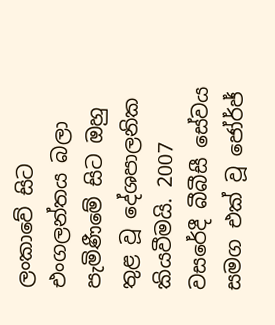ලංකාවේ සිට එංගලන්තය බලා පැමිණීමේ සිට ඔහු තුළ වූ දේශපාලනික කියවීමයි. 2007 වසරේදී බීබීසී සේවය සමග එක් වූ ජෝර්ජ්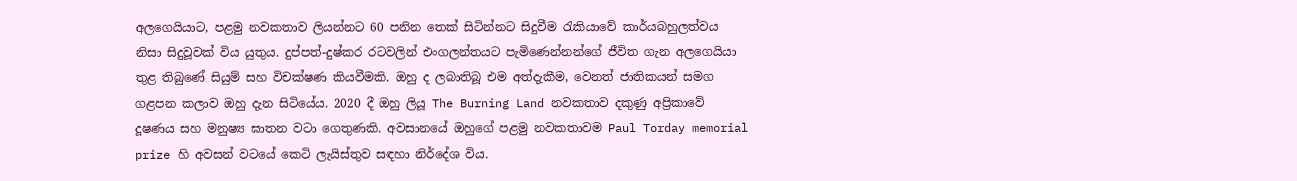අලගෙයියාට, පළමු නවකතාව ලියන්නට 60 පනින තෙක් සිටින්නට සිදුවීම රැකියාවේ කාර්යබහුලත්වය නිසා සිදුවූවක් විය යුතුය. දුප්පත්-දුෂ්කර රටවලින් එංගලන්තයට පැමිණෙන්නන්ගේ ජීවිත ගැන අලගෙයියා තුළ තිබුණේ සියුම් සහ විචක්ෂණ කියවීමකි. ඔහු ද ලබාතිබූ එම අත්දැකීම, වෙනත් ජාතිකයන් සමග ගළපන කලාව ඔහු දැන සිටියේය. 2020 දී ඔහු ලියූ The Burning Land නවකතාව දකුණු අප්‍රිකාවේ දූෂණය සහ මනුෂ්‍ය ඝාතන වටා ගෙතුණකි. අවසානයේ ඔහුගේ පළමු නවකතාවම Paul Torday memorial prize හි අවසන් වටයේ කෙටි ලැයිස්තුව සඳහා නිර්දේශ විය.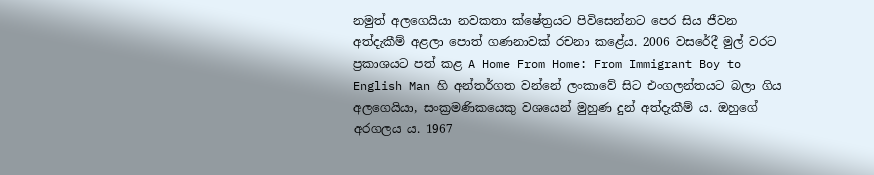නමුත් අලගෙයියා නවකතා ක්ෂේත්‍රයට පිවිසෙන්නට පෙර සිය ජීවන අත්දැකීම් අළලා පොත් ගණනාවක් රචනා කළේය. 2006 වසරේදී මුල් වරට ප්‍රකාශයට පත් කළ A Home From Home: From Immigrant Boy to English Man හි අන්තර්ගත වන්නේ ලංකාවේ සිට එංගලන්තයට බලා ගිය අලගෙයියා, සංක්‍රමණිකයෙකු වශයෙන් මුහුණ දුන් අත්දැකීම් ය. ඔහුගේ අරගලය ය. 1967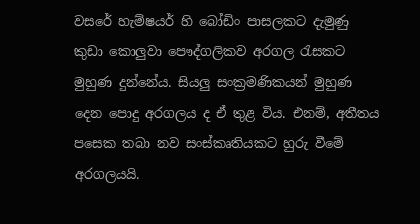වසරේ හැම්ෂයර් හි බෝඩිං පාසලකට දැමුණු කුඩා කොලුවා පෞද්ගලිකව අරගල රැසකට මුහුණ දුන්නේය. සියලු සංක්‍රමණිකයන් මුහුණ දෙන පොදු අරගලය ද ඒ තුළ විය. එනම්, අතීතය පසෙක තබා නව සංස්කෘතියකට හුරු වීමේ අරගලයයි.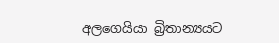අලගෙයියා බ්‍රිතාන්‍යයට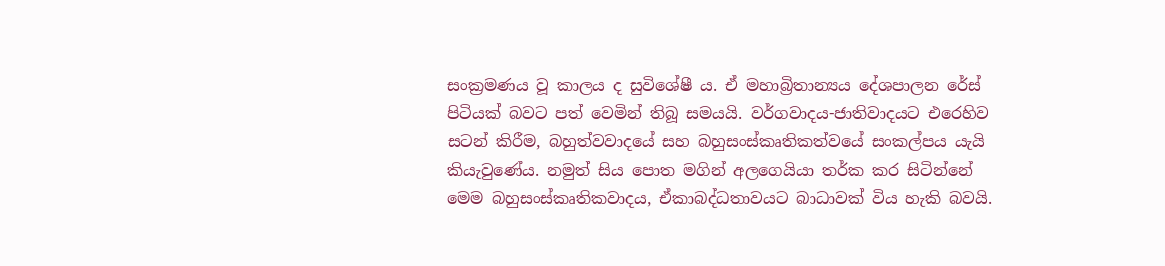සංක්‍රමණය වූ කාලය ද සුවිශේෂී ය. ඒ මහාබ්‍රිතාන්‍යය දේශපාලන රේස් පිටියක් බවට පත් වෙමින් තිබූ සමයයි. වර්ගවාදය-ජාතිවාදයට එරෙහිව සටන් කිරීම, බහුත්වවාදයේ සහ බහුසංස්කෘතිකත්වයේ සංකල්පය යැයි කියැවුණේය. නමුත් සිය පොත මගින් අලගෙයියා තර්ක කර සිටින්නේ මෙම බහුසංස්කෘතිකවාදය, ඒකාබද්ධතාවයට බාධාවක් විය හැකි බවයි.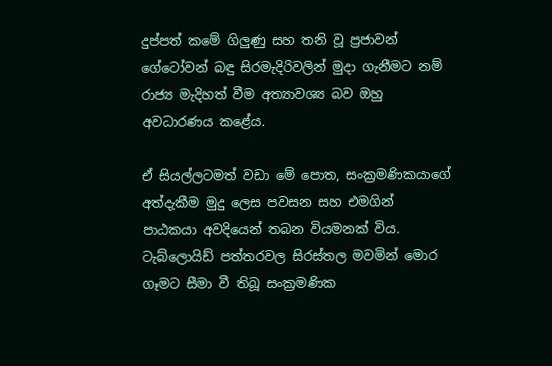දුප්පත් කමේ ගිලුණු සහ තනි වූ ප්‍රජාවන් ගේටෝවන් බඳු සිරමැදිරිවලින් මුදා ගැනීමට නම් රාජ්‍ය මැදිහත් වීම අත්‍යාවශ්‍ය බව ඔහු අවධාරණය කළේය.

ඒ සියල්ලටමත් වඩා මේ පොත, සංක්‍රමණිකයාගේ අත්දැකීම මුදු ලෙස පවසන සහ එමගින් පාඨකයා අවදියෙන් තබන වියමනක් විය. ටැබ්ලොයිඩ් පත්තරවල සිරස්තල මවමින් මොර ගෑමට සීමා වී තිබූ සංක්‍රමණික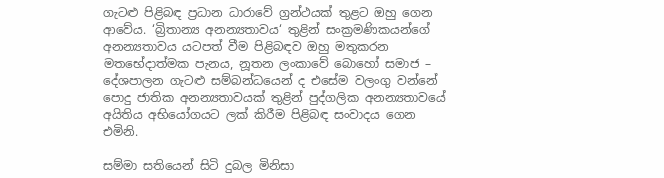ගැටළු පිළිබඳ ප්‍රධාන ධාරාවේ ග්‍රන්ථයක් තුළට ඔහු ගෙන ආවේය. ‘බ්‍රිතාන්‍ය අනන්‍යතාවය‘ තුළින් සංක්‍රමණිකයන්ගේ අනන්‍යතාවය යටපත් වීම පිළිබඳව ඔහු මතුකරන මතභේදාත්මක පැනය, නූතන ලංකාවේ බොහෝ සමාජ – දේශපාලන ගැටළු සම්බන්ධයෙන් ද එසේම වලංගු වන්නේ පොදු ජාතික අනන්‍යතාවයක් තුළින් පුද්ගලික අනන්‍යතාවයේ අයිතිය අභියෝගයට ලක් කිරීම පිළිබඳ සංවාදය ගෙන එමිනි.

සම්මා සතියෙන් සිටි දුබල මිනිසා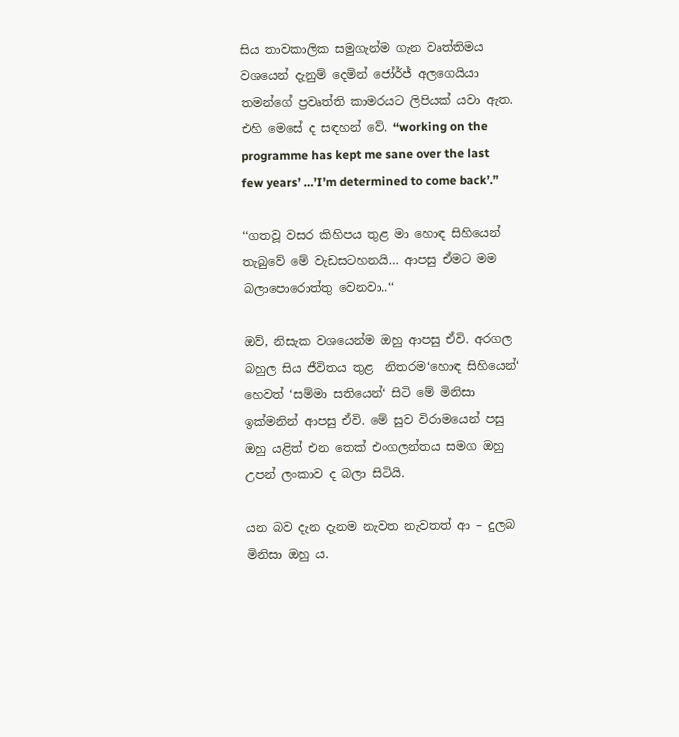සිය තාවකාලික සමුගැන්ම ගැන වෘත්තිමය වශයෙන් දැනුම් දෙමින් ජෝර්ජ් අලගෙයියා තමන්ගේ ප්‍රවෘත්ති කාමරයට ලිපියක් යවා ඇත. එහි මෙසේ ද සඳහන් වේ. ‘‘working on the programme has kept me sane over the last few years’ …’I’m determined to come back’.”

‘‘ගතවූ වසර කිහිපය තුළ මා හොඳ සිහියෙන් තැබුවේ මේ වැඩසටහනයි… ආපසු ඒමට මම බලාපොරොත්තු වෙනවා..‘‘

ඔව්, නිසැක වශයෙන්ම ඔහු ආපසු ඒවි. අරගල බහුල සිය ජීවිතය තුළ  නිතරම‘හොඳ සිහියෙන්‘ හෙවත් ‘සම්මා සතියෙන්‘ සිටි මේ මිනිසා ඉක්මනින් ආපසු ඒවි. මේ සුව විරාමයෙන් පසු ඔහු යළිත් එන තෙක් එංගලන්තය සමග ඔහු උපන් ලංකාව ද බලා සිටියි.

යන බව දැන දැනම නැවත නැවතත් ආ – දුලබ මිනිසා ඔහු ය.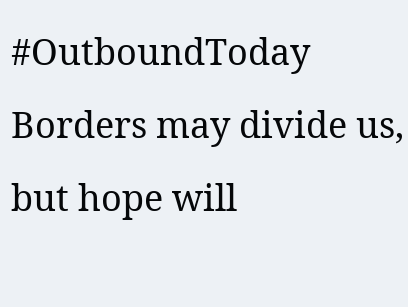#OutboundToday
Borders may divide us, but hope will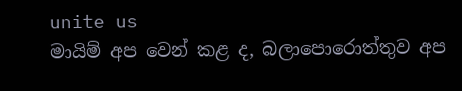unite us
මායිම් අප වෙන් කළ ද, බලාපොරොත්තුව අප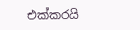එක්කරයි